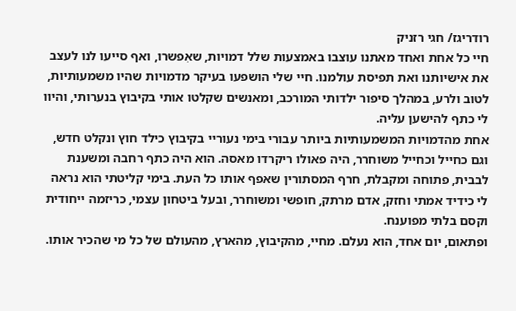רודריגז/ חגי רזניק
חיי כל אחת ואחד מאתנו עוצבו באמצעות שלל דמויות, שאִפשרו, ואף סייעו לנו לעצב את אישיותנו ואת תפיסת עולמנו. חיי שלי הושפעו בעיקר מדמויות שהיו משמעותיות, לטוב ולרע, במהלך סיפור ילדותי המורכב, ומאנשים שקלטו אותי בקיבוץ בנערותי, והיוו לי כתף להישען עליה.
אחת מהדמויות המשמעותיות ביותר עבורי בימי נעוריי בקיבוץ כילד חוץ ונקלט חדש, וגם כחייל וכחייל משוחרר, היה פאולו ריקרדו מאסה. הוא היה כתף רחבה ומשענת לבבית, פתוחה ומקבלת, חרף המסתורין שאפף אותו כל העת. בימי קליטתי הוא נראה לי כידיד אמתי וחזק, אדם מרתק, חופשי ומשוחרר, ובעל ביטחון עצמי, כריזמה ייחודית וקסם בלתי מפוענח.
ופתאום, יום אחד, הוא נעלם. מחיי, מהקיבוץ, מהארץ, מהעולם של כל מי שהכיר אותו.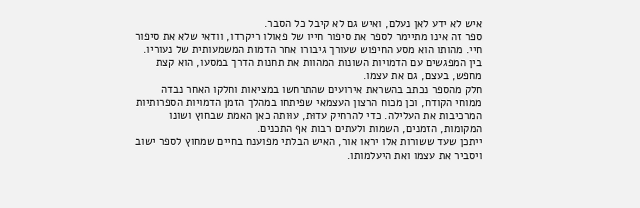איש לא ידע לאן נעלם, ואיש גם לא קיבל כל הסבר.
ספר זה אינו מתיימר לספר את סיפור חייו של פאולו ריקרדו, וודאי שלא את סיפור חיי. מהותו הוא מסע החיפוש שעורך גיבורו אחר הדמות המשמעותית של נעוריו. בין המפגשים עם הדמויות השונות המהוות את תחנות הדרך במסעו, הוא קצת מחפש, בעצם, גם את עצמו.
חלק מהספר נכתב בהשראת אירועים שהתרחשו במציאות וחלקו האחר נבדה ממוחי הקודח, וכן מכוח הרצון העצמאי שפיתחו במהלך הזמן הדמויות הספרותיות המרכיבות את העלילה. כדי להרחיק עדוּת, עוּותה כאן האמת שבחוץ ושונו המקומות, הזמנים, השמות ולעתים רבות אף התכנים.
ייתכן שעד ששורות אלו יראו אור, האיש הבלתי מפוענח בחיים שמחוץ לספר ישוב ויסביר את עצמו ואת היעלמותו.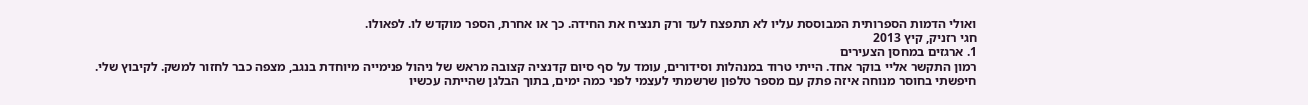ואולי הדמות הספרותית המבוססת עליו לא תתפצח לעד ורק תנציח את החידה. כך או אחרת, הספר מוקדש לו. לפאולו.
חגי רזניק, קיץ 2013
1. ארגזים במחסן הצעירים
רמון התקשר אליי בוקר אחד. הייתי טרוד במנהלות וסידורים, עומד על סף סיום קדנציה קצובה מראש של ניהול פנימייה מיוחדת בנגב, מצפה כבר לחזור למשק. לקיבוץ שלי.
חיפשתי בחוסר מנוחה איזה פתק עם מספר טלפון שרשמתי לעצמי לפני כמה ימים, בתוך הבלגן שהייתה עכשיו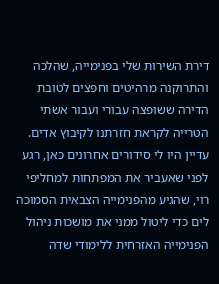דירת השירות שלי בפנימייה, שהלכה והתרוקנה מרהיטים וחפצים לטובת הדירה ששופצה עבורי ועבור אשתי הטרייה לקראת חזרתנו לקיבוץ אדים. עדיין היו לי סידורים אחרונים כאן, רגע לפני שאעביר את המפתחות למחליפי רוי, שהגיע מהפנימייה הצבאית הסמוכה לים כדי ליטול ממני את מושכות ניהול הפנימייה האזרחית ללימודי שדה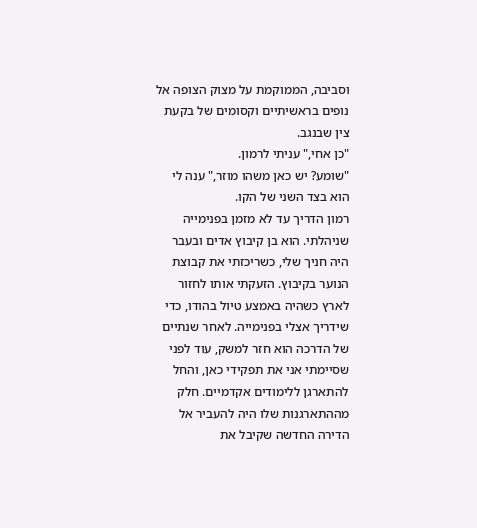וסביבה, הממוקמת על מצוק הצופה אל נופים בראשיתיים וקסומים של בקעת צין שבנגב.
"כן אחי," עניתי לרמון.
"שומע? יש כאן משהו מוזר," ענה לי הוא בצד השני של הקו.
רמון הדריך עד לא מזמן בפנימייה שניהלתי. הוא בן קיבוץ אדים ובעבר היה חניך שלי, כשריכזתי את קבוצת הנוער בקיבוץ. הזעקתי אותו לחזור לארץ כשהיה באמצע טיול בהודו, כדי שידריך אצלי בפנימייה. לאחר שנתיים של הדרכה הוא חזר למשק, עוד לפני שסיימתי אני את תפקידי כאן, והחל להתארגן ללימודים אקדמיים. חלק מההתארגנות שלו היה להעביר אל הדירה החדשה שקיבל את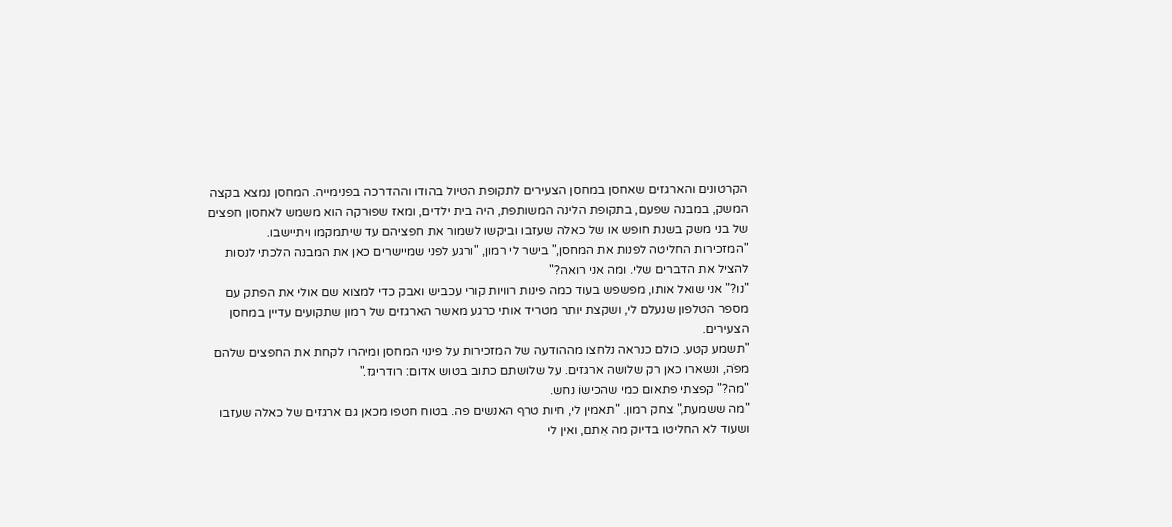הקרטונים והארגזים שאחסן במחסן הצעירים לתקופת הטיול בהודו וההדרכה בפנימייה. המחסן נמצא בקצה המשק, במבנה שפעם, בתקופת הלינה המשותפת, היה בית ילדים, ומאז שפוּרקה הוא משמש לאחסון חפצים של בני משק בשנת חופש או של כאלה שעזבו וביקשו לשמור את חפציהם עד שיתמקמו ויתיישבו.
"המזכירות החליטה לפנות את המחסן," בישר לי רמון, "ורגע לפני שמיישרים כאן את המבנה הלכתי לנסות להציל את הדברים שלי. ומה אני רואה?"
"נו?" אני שואל אותו, מפשפש בעוד כמה פינות רוויות קורי עכביש ואבק כדי למצוא שם אולי את הפתק עם מספר הטלפון שנעלם לי, ושקצת יותר מטריד אותי כרגע מאשר הארגזים של רמון שתקועים עדיין במחסן הצעירים.
"תשמע קטע. כולם כנראה נלחצו מההודעה של המזכירות על פינוי המחסן ומיהרו לקחת את החפצים שלהם מפֹה, ונשארו כאן רק שלושה ארגזים. על שלושתם כתוב בטוש אדום: רודריגז."
"מה?" קפצתי פתאום כמי שהכישוֹ נחש.
"מה ששמעת," צחק רמון. "תאמין לי, חיות טרף האנשים פה. בטוח חטפו מכאן גם ארגזים של כאלה שעזבו ושעוד לא החליטו בדיוק מה אִתם, ואין לי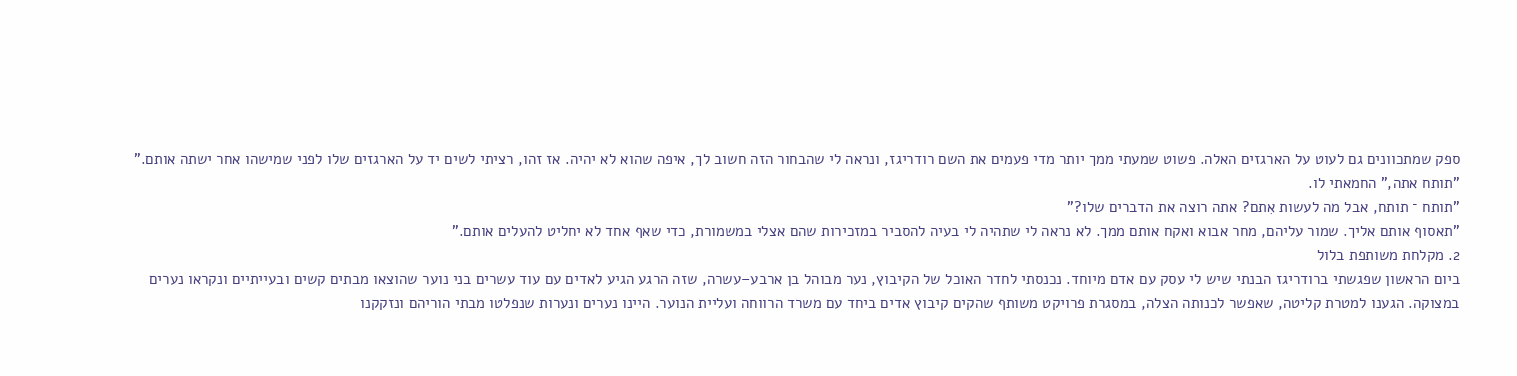ספק שמתכוונים גם לעוט על הארגזים האלה. פשוט שמעתי ממך יותר מדי פעמים את השם רודריגז, ונראה לי שהבחור הזה חשוב לך, איפה שהוא לא יהיה. אז זהו, רציתי לשים יד על הארגזים שלו לפני שמישהו אחר ישתה אותם."
"תותח אתה," החמאתי לו.
"תותח ־ תותח, אבל מה לעשות אִתם? אתה רוצה את הדברים שלו?"
"תאסוף אותם אליך. שמור עליהם, מחר אבוא ואקח אותם ממך. לא נראה לי שתהיה לי בעיה להסביר במזכירות שהם אצלי במשמורת, כדי שאף אחד לא יחליט להעלים אותם."
2. מקלחת משותפת בלול
ביום הראשון שפגשתי ברודריגז הבנתי שיש לי עסק עם אדם מיוחד. נכנסתי לחדר האוכל של הקיבוץ, נער מבוהל בן ארבע–עשרה, שזה הרגע הגיע לאדים עם עוד עשרים בני נוער שהוצאו מבתים קשים ובעייתיים ונקראו נערים במצוקה. הגענו למטרת קליטה, שאפשר לכנותה הצלה, במסגרת פרויקט משותף שהקים קיבוץ אדים ביחד עם משרד הרווחה ועליית הנוער. היינו נערים ונערות שנפלטו מבתי הוריהם ונזקקנו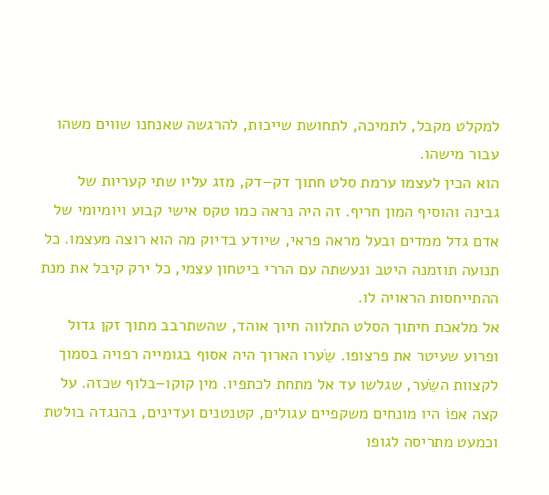למקלט מקבל, לתמיכה, לתחושת שייכות, להרגשה שאנחנו שווים משהו עבור מישהו.
הוא הכין לעצמו ערמת סלט חתוך דק–דק, מזג עליו שתי קעריות של גבינה והוסיף המון חריף. זה היה נראה כמו טקס אישי קבוע ויומיומי של אדם גדל ממדים ובעל מראה פראי, שיודע בדיוק מה הוא רוצה מעצמו. כל תנועה תוזמנה היטב ונעשתה עם הררי ביטחון עצמי, כל ירק קיבל את מנת ההתייחסות הראויה לו.
אל מלאכת חיתוך הסלט התלווה חיוך אוהד, שהשתרבב מתוך זקן גדול ופרוע שעיטר את פרצופו. שֵֹערו הארוך היה אסוף בגומייה רפויה בסמוך לקצוות השֵֹער, שגלשו עד אל מתחת לכתפיו. מין קוקו–בלוף שכזה. על קצה אפוֹ היו מונחים משקפיים עגולים, קטנטנים ועדינים, בהנגדה בולטת וכמעט מתריסה לגופו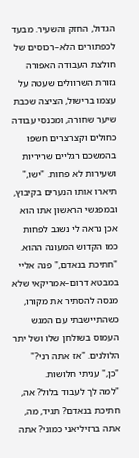הגדול, החזק והשעיר. מבעד לכפתורים הלא–רכוסים של חולצת העבודה האפורה גזורת השרוולים שעטה על עצמו ברישול, הציצה שכבת שיער שחורה, ומכנסי עבודה כחולים וקצרצרים חשפו בהמשכם רגליים שריריות ושעירות לא פחות. "ישו," תיארו אותו הנערים בקיבוץ, ובמפגשי הראשון אתו הוא אכן נראה לי נשגב לפחות כמו הקדוש המעונה ההוא.
"חתיכת בנאדם," פנה אליי במבטא דרום–אמריקאי שלא מנסה להסתיר את מקורו, כשהתיישבתי עם המגש העמוס בשולחן שלו ושל יתר הלולנים. "אז אתה רני?"
"כן," עניתי חלושות.
"למה לך לעבוד בלול? אה, חתיכת בנאדם? תגיד, מה, אתה ברזיליאני כמוני? אתה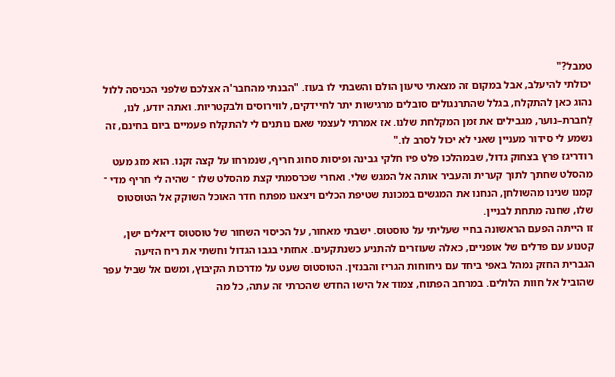טמבל?"
יכולתי להיעלב, אבל במקום זה מצאתי טיעון הולם והשבתי לו בעוז. "הבנתי מהחבר'ה אצלכם שלפני הכניסה ללול נהוג כאן להתקלח, בגלל שהתרנגולים סובלים מרגישות יתר לחיידקים, לווירוסים ולבקטריות. ואתה יודע, לנו, לַחברת–נוער, מגבילים את זמן המקלחת שלנו. אז אמרתי לעצמי שאם נותנים לי להתקלח פעמיים ביום בחינם, זה נשמע לי סידור מעניין שאני לא יכול לסרב לו."
רודריגז פרץ בצחוק גדול, שבמהלכו פלט פיו חלקי גבינה ופיסות סחוג חריף, שנמרחו על קצה זקנו. הוא מזג מעט מהסלט שחתך לתוך קערית והעביר אותה אל המגש שלי. ואחרי שכרסמתי קצת מהסלט שלו ־ שהיה לי חריף מדי ־ קמנו שנינו מהשולחן, הנחנו את המגשים במכונת שטיפת הכלים ויצאנו מפתח חדר האוכל השוקק אל הטוסטוס שלו, שחנה מתחת לבניין.
זו הייתה הפעם הראשונה בחיי שעליתי על טוסטוס. ישבתי מאחור, על הכיסוי השחור של טוסטוס דיאלים ישן, קטנוע עם פדלים של אופניים, כאלה שעוזרים להתניע כשנתקעים. אחזתי בגבו הגדול וחשתי את ריח הזיעה הגברית החזק נמהל באפי ביחד עם ניחוחות הגריז והבנזין. הטוסטוס שעט על מדרכות הקיבוץ, ומשם אל שביל עפר שהוביל אל חוות הלולים. במרחב הפתוח, צמוד אל הישו החדש שהכרתי זה עתה, כל מה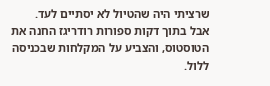שרציתי היה שהטיול לא יסתיים לעד.
אבל בתוך דקות ספורות רודריגז החנה את הטוסטוס, והצביע על המקלחות שבכניסה ללול.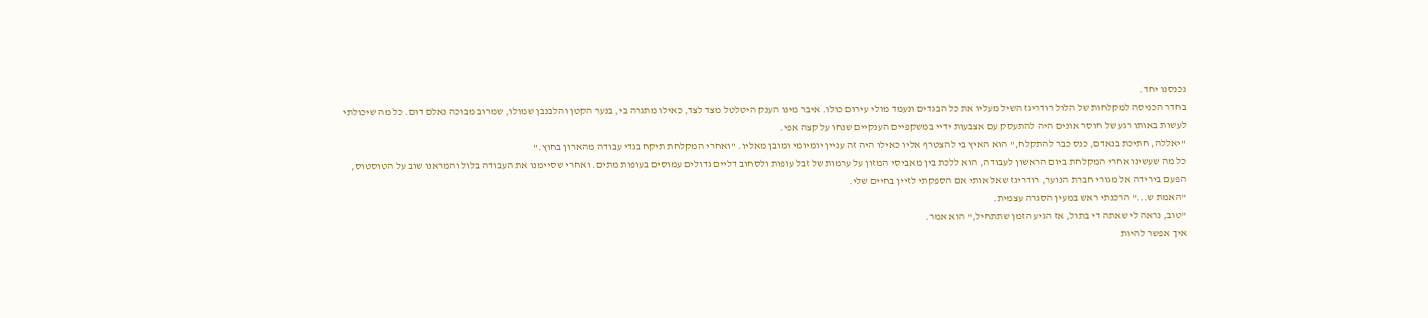נכנסנו יחד.
בחדר הכניסה למקלחות של הלול רודריגז השיל מעליו את כל הבגדים ונעמד מולי עירום כולו. איבר מינו הענק היטלטל מצד לצד, כאילו מתגרה בי, בנער הקטן והלבנבן שמולו, שמרוב מבוכה נאלם דום. כל מה שיכולתי לעשות באותו רגע של חוסר אונים היה להתעסק עם אצבעות ידיי במשקפיים הענקיים שנחו על קצה אפי.
"יאללה, חתיכת בנאדם, כנס כבר להתקלח," הוא האיץ בי להצטרף אליו כאילו היה זה עניין יומיומי ומובן מאליו. "ואחרי המקלחת תיקח בגדי עבודה מהארון בחוץ."
כל מה שעשינו אחרי המקלחת ביום הראשון לעבודה, הוא ללכת בין מאביסי המזון על ערמות של זבל עופות ולסחוב דליים גדולים עמוסים בעופות מתים. ואחרי שסיימנו את העבודה בלול והמראנו שוב על הטוסטוס, הפעם בירידה אל מגורי חברת הנוער, רודריגז שאל אותי אם הספקתי לזיין בחיים שלי.
"האמת ש..." הרכנתי ראש במעין הסגרה עצמית.
"טוב, נראה לי שאתה די בתול, אז הגיע הזמן שתתחיל," הוא אמר.
איך אפשר להיות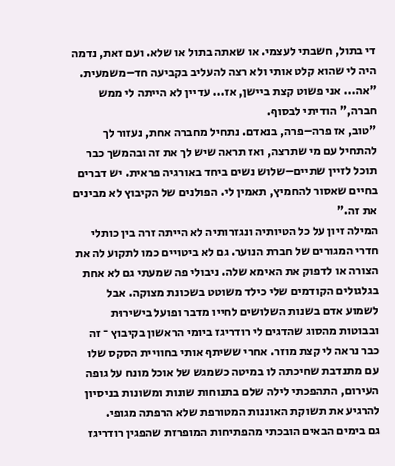די בתול, חשבתי לעצמי. או שאתה בתול או שלא. ועם זאת, נדמה היה לי שהוא קלט אותי ולא רצה להעליב בקביעה חד–משמעית.
"אה... אני פשוט קצת ביישן, אז... עדיין לא הייתה לי ממש חברה," הודיתי לבסוף.
"טוב, אז פרה–פרה, בנאדם. נתחיל מחברה אחת, נעזור לך להתחיל עם מי שתרצה, ואז תראה שיש לך את זה ובהמשך כבר תוכל לזיין שתיים–שלוש נשים ביחד באורגיה פראית. יש דברים בחיים שאסור להחמיץ, תאמין לי. הפולנים של הקיבוץ לא מבינים את זה."
המילה זיון על כל הטיותיה ונגזרותיה לא הייתה זרה בין כותלי חדרי המגורים של חברת הנוער. גם לא ביטויים כמו לתקוע לה את הצורה או לדפוק את האימא שלה. ניבולי פה שמעתי גם לא אחת בגלגולים הקודמים שלי כילד משוטט בשכונת מצוקה. אבל לשמוע אדם בשנות השלושים לחייו מדבר ופועל בישירוּת ובבוטות מהסוג שהדגים לי רודריגז ביומי הראשון בקיבוץ ־ זה כבר נראה לי קצת מוזר. אחרי ששיתף אותי בחוויית הסקס שלו עם מתנדבת שחיכתה לו במיטה כשמגש של אוכל מונח על גופה העירום, התהפכתי לילה שלם בתנוחות שונות ומשונות בניסיון להרגיע את תשוקת האוננות המטורפת שלא הרפתה מגופי.
גם בימים הבאים הובכתי מהפתיחות המופרזת שהפגין רודריגז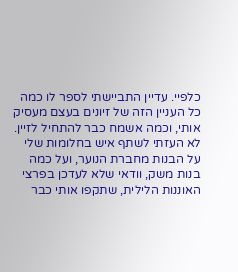כלפיי. עדיין התביישתי לספר לו כמה כל העניין הזה של זיונים בעצם מעסיק אותי, וכמה אשמח כבר להתחיל לזיין. לא העזתי לשתף איש בחלומות שלי על הבנות מחברת הנוער, ועל כמה בנות משק, וודאי שלא לעדכן בפרצי האוננות הלילית, שתקפו אותי כבר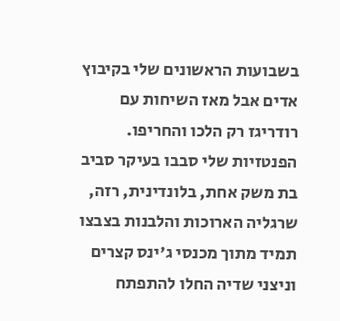בשבועות הראשונים שלי בקיבוץ אדים אבל מאז השיחות עם רודריגז רק הלכו והחריפו. הפנטזיות שלי סבבו בעיקר סביב בת משק אחת, בלונדינית, רזה, שרגליה הארוכות והלבנות בצבצו תמיד מתוך מכנסי ג'ינס קצרים וניצני שדיה החלו להתפתח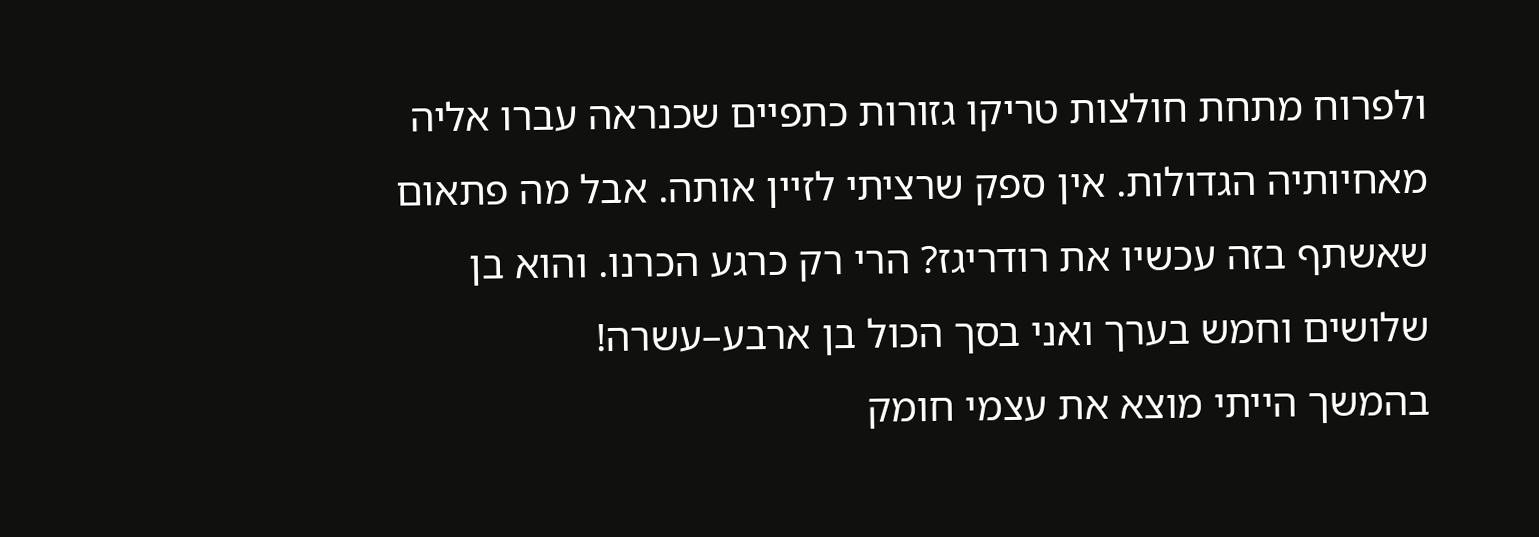ולפרוח מתחת חולצות טריקו גזורות כתפיים שכנראה עברו אליה מאחיותיה הגדולות. אין ספק שרציתי לזיין אותה. אבל מה פתאום שאשתף בזה עכשיו את רודריגז? הרי רק כרגע הכרנו. והוא בן שלושים וחמש בערך ואני בסך הכול בן ארבע–עשרה!
בהמשך הייתי מוצא את עצמי חומק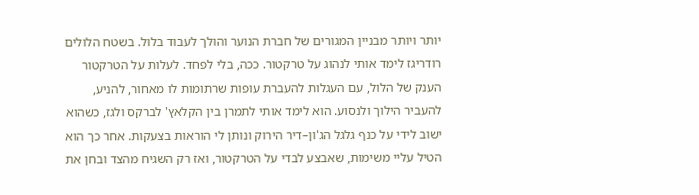יותר ויותר מבניין המגורים של חברת הנוער והולך לעבוד בלול. בשטח הלולים רודריגז לימד אותי לנהוג על טרקטור. ככה, בלי לפחד. לעלות על הטרקטור הענק של הלול, עם העגלות להעברת עופות שרתומות לו מאחור, להניע, להעביר הילוך ולנסוע. הוא לימד אותי לתמרן בין הקלאץ' לברקס ולגז, כשהוא ישוב לידי על כנף גלגל הג'ון–דיר הירוק ונותן לי הוראות בצעקות. אחר כך הוא הטיל עליי משימות, שאבצע לבדי על הטרקטור, ואז רק השגיח מהצד ובחן את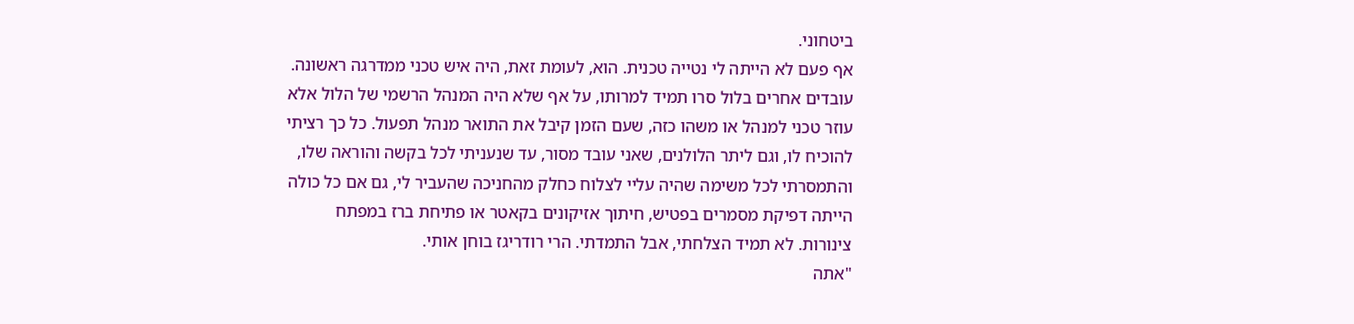ביטחוני.
אף פעם לא הייתה לי נטייה טכנית. הוא, לעומת זאת, היה איש טכני ממדרגה ראשונה. עובדים אחרים בלול סרו תמיד למרותו, על אף שלא היה המנהל הרשמי של הלול אלא עוזר טכני למנהל או משהו כזה, שעם הזמן קיבל את התואר מנהל תפעול. כל כך רציתי להוכיח לו, וגם ליתר הלולנים, שאני עובד מסור, עד שנעניתי לכל בקשה והוראה שלו, והתמסרתי לכל משימה שהיה עליי לצלוח כחלק מהחניכה שהעביר לי, גם אם כל כולה הייתה דפיקת מסמרים בפטיש, חיתוך אזיקונים בקאטר או פתיחת ברז במפתח צינורות. לא תמיד הצלחתי, אבל התמדתי. הרי רודריגז בוחן אותי.
"אתה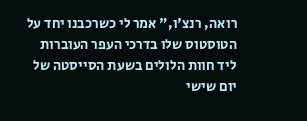רואה, רנצ'ו," אמר לי כשרכבנו יחד על הטוסטוס שלו בדרכי העפר העוברות ליד חוות הלולים בשעת הסייסטה של יום שישי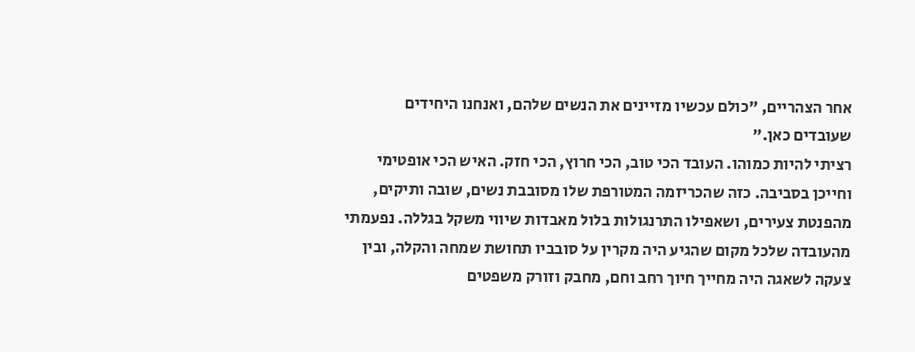אחר הצהריים, "כולם עכשיו מזיינים את הנשים שלהם, ואנחנו היחידים שעובדים כאן."
רציתי להיות כמוהו. העובד הכי טוב, הכי חרוץ, הכי חזק. האיש הכי אופטימי וחייכן בסביבה. כזה שהכריזמה המטורפת שלו מסובבת נשים, שובה ותיקים, מהפנטת צעירים, ושאפילו התרנגולות בלול מאבדות שיווי משקל בגללה. נפעמתי מהעובדה שלכל מקום שהגיע היה מקרין על סובביו תחושת שמחה והקלה, ובין צעקה לשאגה היה מחייך חיוך רחב וחם, מחבק וזורק משפטים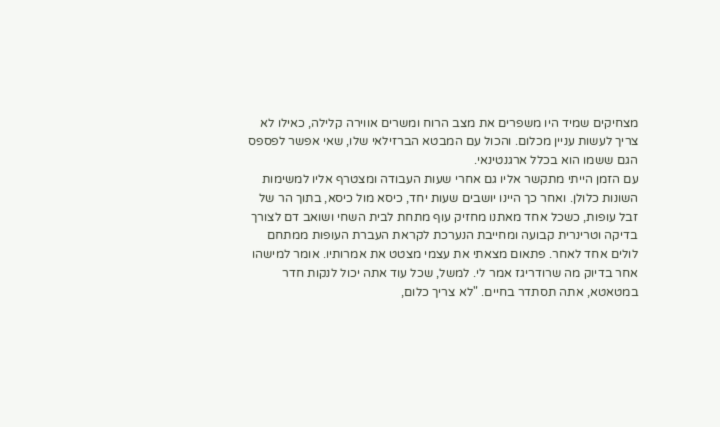מצחיקים שמיד היו משפרים את מצב הרוח ומשרים אווירה קלילה, כאילו לא צריך לעשות עניין מכלום. והכול עם המבטא הברזילאי שלו, שאי אפשר לפספס הגם ששמו הוא בכלל ארגנטינאי.
עם הזמן הייתי מתקשר אליו גם אחרי שעות העבודה ומצטרף אליו למשימות השונות כלולן. ואחר כך היינו יושבים שעות יחד, כיסא מול כיסא, בתוך הר של זבל עופות, כשכל אחד מאתנו מחזיק עוף מתחת לבית השחי ושואב דם לצורך בדיקה וטרינרית קבועה ומחייבת הנערכת לקראת העברת העופות ממתחם לולים אחד לאחר. פתאום מצאתי את עצמי מצטט את אמרותיו. אומר למישהו אחר בדיוק מה שרודריגז אמר לי. למשל, שכל עוד אתה יכול לנקות חדר במטאטא, אתה תסתדר בחיים. "לא צריך כלום,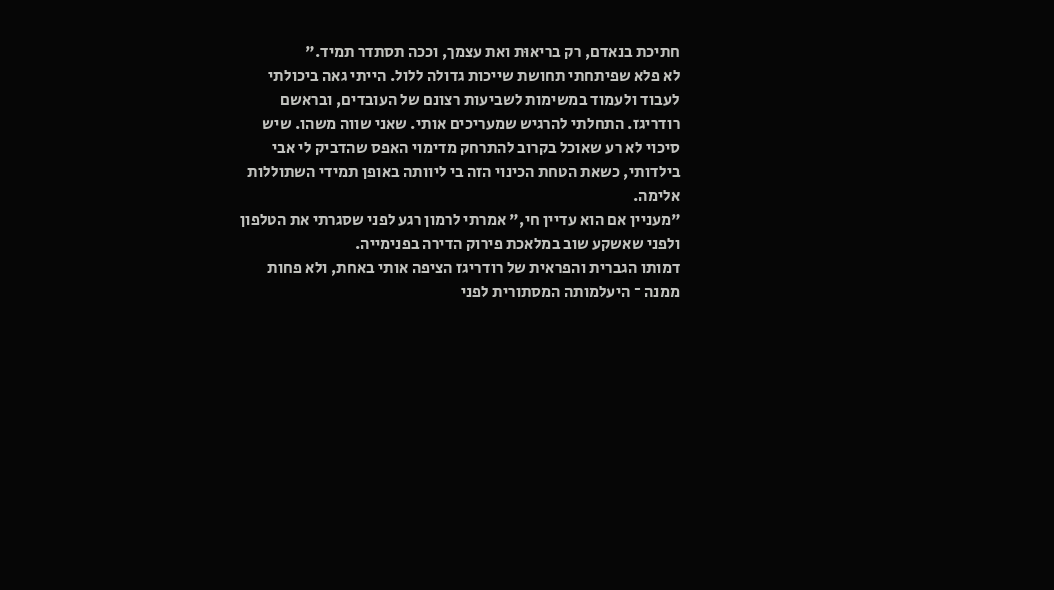חתיכת בנאדם, רק בריאוּת ואת עצמך, וככה תסתדר תמיד."
לא פלא שפיתחתי תחושת שייכות גדולה ללול. הייתי גאה ביכולתי לעבוד ולעמוד במשימות לשביעות רצונם של העובדים, ובראשם רודריגז. התחלתי להרגיש שמעריכים אותי. שאני שווה משהו. שיש סיכוי לא רע שאוכל בקרוב להתרחק מדימוי האפס שהדביק לי אבי בילדותי, כשאת הטחת הכינוי הזה בי ליוותה באופן תמידי השתוללות אלימה.
"מעניין אם הוא עדיין חי," אמרתי לרמון רגע לפני שסגרתי את הטלפון ולפני שאשקע שוב במלאכת פירוק הדירה בפנימייה.
דמותו הגברית והפראית של רודריגז הציפה אותי באחת, ולא פחות ממנה ־ היעלמותה המסתורית לפני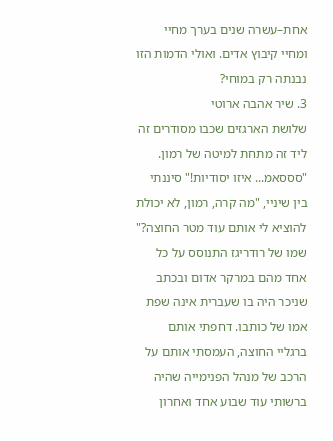אחת–עשרה שנים בערך מחיי ומחיי קיבוץ אדים. ואולי הדמות הזו נבנתה רק במוחי?
3. שיר אהבה ארוטי
שלושת הארגזים שכבו מסודרים זה ליד זה מתחת למיטה של רמון.
"סססאמ... איזו יסודיות!" סיננתי בין שיניי, "מה קרה, רמון, לא יכולת להוציא לי אותם עוד מטר החוצה?"
שמו של רודריגז התנוסס על כל אחד מהם במרקר אדום ובכתב שניכר היה בו שעברית אינה שפת אמו של כותבו. דחפתי אותם ברגליי החוצה, העמסתי אותם על הרכב של מנהל הפנימייה שהיה ברשותי עוד שבוע אחד ואחרון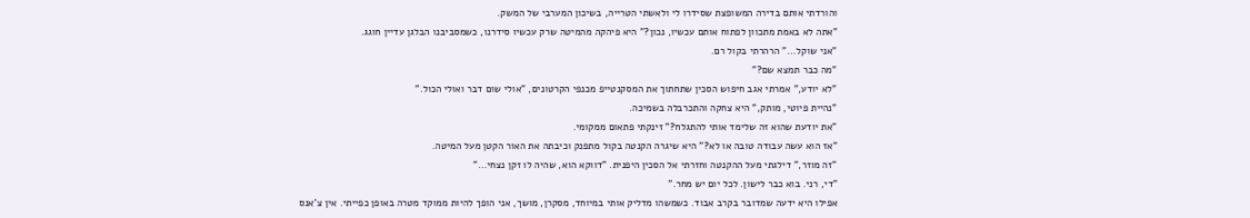והורדתי אותם בדירה המשופצת שסידרו לי ולאשתי הטרייה, בשיכון המערבי של המשק.
"אתה לא באמת מתכוון לפתוח אותם עכשיו, נכון?" היא פיהקה מהמיטה שרק עכשיו סידרנו, כשמסביבנו הבלגן עדיין חוגג.
"אני שוקל..." הרהרתי בקול רם.
"מה כבר תמצא שם?"
"לא יודע," אמרתי אגב חיפוש הסכין שתחתוך את המסקנטייפ מכנפי הקרטונים, "אולי שום דבר ואולי הכול."
"נהיית פיוטי, מותק," היא צחקה והתכרבלה בשמיכה.
"את יודעת שהוא זה שלימד אותי להתגלח?" זינקתי פתאום ממקומי.
"אז הוא עשה עבודה טובה או לא?" היא שיגרה הקנטה בקול מתפנק וכיבתה את האור הקטן מעל המיטה.
"זה מוזר," דילגתי מעל ההקנטה וחזרתי אל הסכין היפנית. "דווקא הוא, שהיה לו זקן נצחי..."
"די, רני. בוא כבר לישון. לכל יום יש מחר."
אפילו היא ידעה שמדובר בקרב אבוד. כשמשהו מדליק אותי במיוחד, מסקרן, מושך, אני הופך להיות ממוקד מטרה באופן כפייתי. אין צ'אנס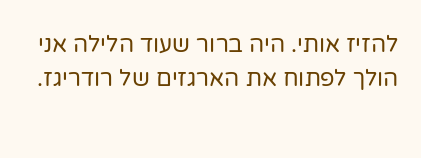להזיז אותי. היה ברור שעוד הלילה אני הולך לפתוח את הארגזים של רודריגז.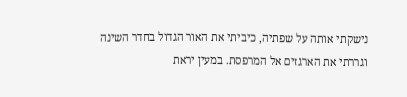נישקתי אותה על שפתיה, כיביתי את האור הגדול בחדר השינה וגררתי את הארגזים אל המרפסת. במעין יראת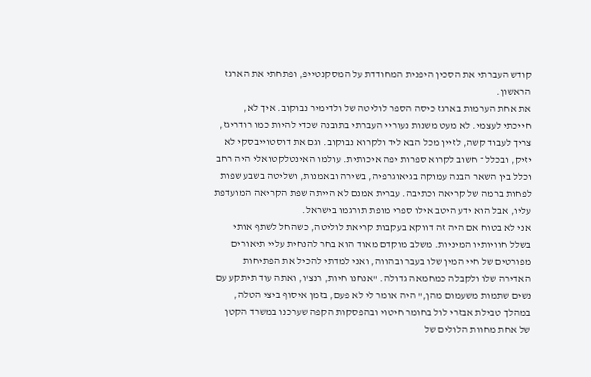קודש העברתי את הסכין היפנית המחודדת על המסקנטייפ, ופתחתי את הארגז הראשון.
את אחת הערמות בארגז כיסה הספר לוליטה של ולדימיר נבוקוב. איך לא, חייכתי לעצמי. לא מעט משנות נעוריי העברתי בתובנה שכדי להיות כמו רודריגז, צריך לעבוד קשה, לזיין מכל הבא ליד ולקרוא נבוקוב. וגם את דוסטוייבסקי לא יזיק, ובכלל ־ חשוב לקרוא ספרות יפה איכותית. עולמו האינטלקטואלי היה רחב וכלל בין השאר הבנה עמוקה בגיאוגרפיה, בשירה ובאמנות, ושליטה בשבע שפות לפחות ברמה של קריאה וכתיבה. עברית אמנם לא הייתה שפת הקריאה המועדפת עליו, אבל הוא ידע היטב אילו ספרי מופת תורגמו בישראל.
אני לא בטוח אם היה זה דווקא בעקבות קריאת לוליטה, כשהחל לשתף אותי בשלל חוויותיו המיניות. משלב מוקדם מאוד הוא בחר להנחית עליי תיאורים מפורטים של חיי המין שלו בעבר ובהווה, ואני למדתי להכיל את הפתיחות האדירה שלו ולקבלה כמחמאה גדולה. "אנחנו חיות, רנצ'ו, ואתה עוד תיתקע עם נשים שתמות משעמום מהן," היה אומר לי לא פעם, בזמן איסוף ביצי הטלה, במהלך טבילת אבזרי לול בחומר חיטוי ובהפסקות הקפה שערכנו במשרד הקטן של אחת מחוות הלולים של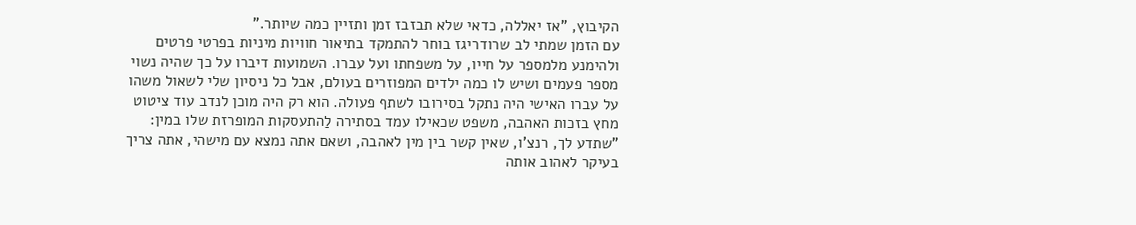הקיבוץ, "אז יאללה, כדאי שלא תבזבז זמן ותזיין כמה שיותר."
עם הזמן שמתי לב שרודריגז בוחר להתמקד בתיאור חוויות מיניות בפרטי פרטים ולהימנע מלמספר על חייו, על משפחתו ועל עברו. השמועות דיברו על כך שהיה נשוי מספר פעמים ושיש לו כמה ילדים המפוזרים בעולם, אבל כל ניסיון שלי לשאול משהו על עברו האישי היה נתקל בסירובו לשתף פעולה. הוא רק היה מוכן לנדב עוד ציטוט מחץ בזכות האהבה, משפט שכאילו עמד בסתירה לַהתעסקות המופרזת שלו במין: "שתדע לך, רנצ'ו, שאין קשר בין מין לאהבה, ושאם אתה נמצא עם מישהי, אתה צריך בעיקר לאהוב אותה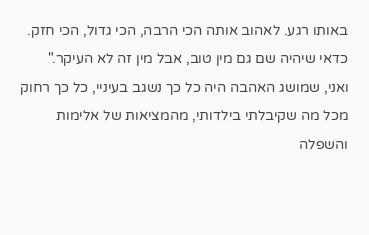באותו רגע. לאהוב אותה הכי הרבה, הכי גדול, הכי חזק. כדאי שיהיה שם גם מין טוב, אבל מין זה לא העיקר."
ואני, שמושג האהבה היה כל כך נשגב בעיניי, כל כך רחוק מכל מה שקיבלתי בילדותי, מהמציאות של אלימות והשפלה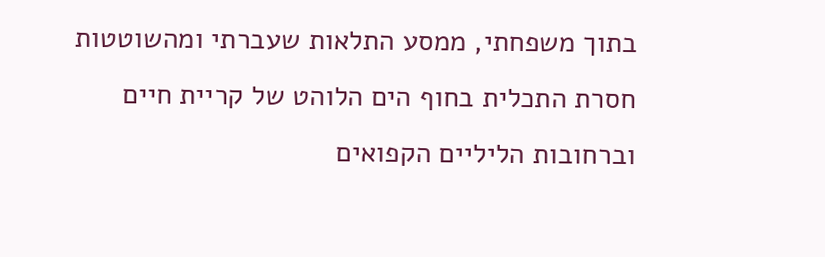בתוך משפחתי, ממסע התלאות שעברתי ומהשוטטות חסרת התכלית בחוף הים הלוהט של קריית חיים וברחובות הליליים הקפואים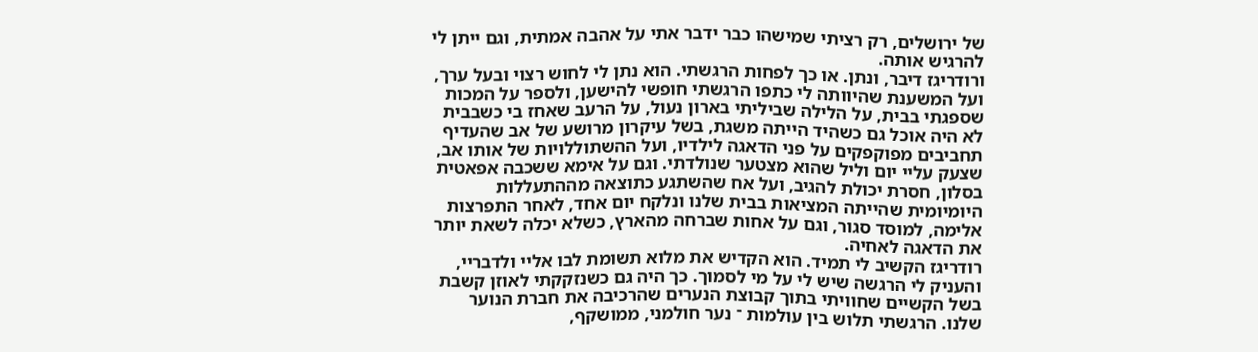של ירושלים, רק רציתי שמישהו כבר ידבר אתי על אהבה אמתית, וגם ייתן לי להרגיש אותה.
ורודריגז דיבר, ונתן. או כך לפחות הרגשתי. הוא נתן לי לחוש רצוי ובעל ערך, ועל המשענת שהיוותה לי כתפו הרגשתי חופשי להישען, ולספר על המכות שספגתי בבית, על הלילה שביליתי בארון נעול, על הרעב שאחז בי כשבבית לא היה אוכל גם כשהיד הייתה משגת, בשל עיקרון מרושע של אב שהעדיף תחביבים מפוקפקים על פני הדאגה לילדיו, ועל ההשתוללויות של אותו אב, שצעק עליי יום וליל שהוא מצטער שנולדתי. וגם על אימא ששכבה אפאטית בסלון, חסרת יכולת להגיב, ועל אח שהשתגע כתוצאה מההתעללות היומיומית שהייתה המציאות בבית שלנו ונלקח יום אחד, לאחר התפרצות אלימה, למוסד סגור, וגם על אחות שברחה מהארץ, כשלא יכלה לשאת יותר את הדאגה לאחיה.
רודריגז הקשיב לי תמיד. הוא הקדיש את מלוא תשומת לבו אליי ולדבריי, והעניק לי הרגשה שיש לי על מי לסמוך. כך היה גם כשנזקקתי לאוזן קשבת בשל הקשיים שחוויתי בתוך קבוצת הנערים שהרכיבה את חברת הנוער שלנו. הרגשתי תלוש בין עולמות ־ נער חולמני, ממושקף,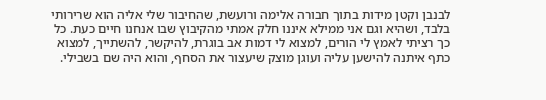לבנבן וקטן מידות בתוך חבורה אלימה ורועשת, שהחיבור שלי אליה הוא שרירותי בלבד, ושהיא וגם אני ממילא איננו חלק אמתי מהקיבוץ שבו אנחנו חיים כעת. כל כך רציתי לאמץ לי הורים, למצוא לי דמות אב בוגרת, להיקשר, להשתייך, למצוא כתף איתנה להישען עליה ועוגן מוצק שיעצור את הסחף, והוא היה שם בשבילי.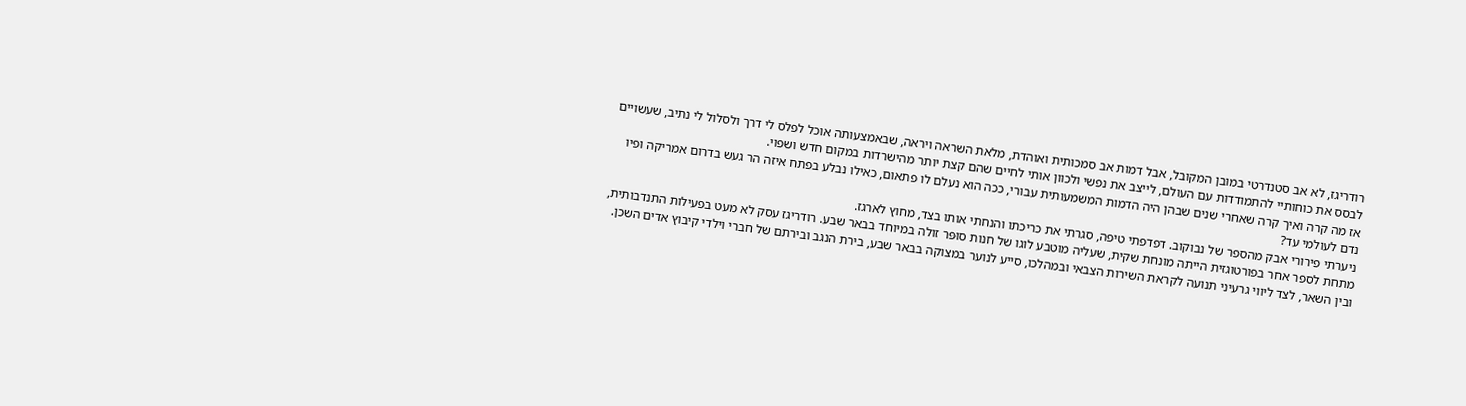רודריגז, לא אב סטנדרטי במובן המקובל, אבל דמות אב סמכותית ואוהדת, מלאת השראה ויראה, שבאמצעותה אוכל לפלס לי דרך ולסלול לי נתיב, שעשויים לבסס את כוחותיי להתמודדות עם העולם, לייצב את נפשי ולכוון אותי לחיים שהם קצת יותר מהישרדות במקום חדש ושפוי.
אז מה קרה ואיך קרה שאחרי שנים שבהן היה הדמות המשמעותית עבורי, ככה הוא נעלם לו פתאום, כאילו נבלע בפתח איזה הר געש בדרום אמריקה ופיו נדם לעולמי עד?
ניערתי פירורי אבק מהספר של נבוקוב. דפדפתי טיפה, סגרתי את כריכתו והנחתי אותו בצד, מחוץ לארגז.
מתחת לספר אחר בפורטוגזית הייתה מונחת שקית, שעליה מוטבע לוגו של חנות סוּפּר זולה במיוחד בבאר שבע. רודריגז עסק לא מעט בפעילות התנדבותית, ובין השאר, לצד ליווי גרעיני תנועה לקראת השירות הצבאי ובמהלכו, סייע לנוער במצוקה בבאר שבע, בירת הנגב ובירתם של חברי וילדי קיבוץ אדים השכן.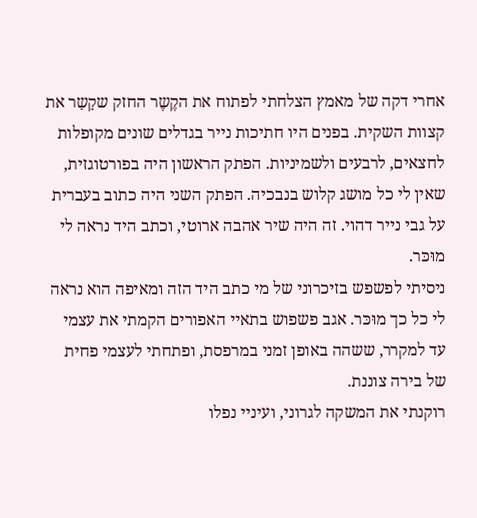אחרי דקה של מאמץ הצלחתי לפתוח את הקֶשֶר החזק שקָשַר את קצוות השקית. בפנים היו חתיכות נייר בגדלים שונים מקופלות לחצאים, לרבעים ולשמיניות. הפתק הראשון היה בפורטוגזית, שאין לי כל מושג קלוש בנבכיה. הפתק השני היה כתוב בעברית על גבי נייר דהוי. זה היה שיר אהבה ארוטי, וכתב היד נראה לי מוּכּר.
ניסיתי לפשפש בזיכרוני של מי כתב היד הזה ומאיפה הוא נראה לי כל כך מוּכּר. אגב פשפוש בתאיי האפורים הקמתי את עצמי עד למקרר, ששהה באופן זמני במרפסת, ופתחתי לעצמי פחית של בירה צוננת.
רוקנתי את המשקה לגרוני, ועיניי נפלו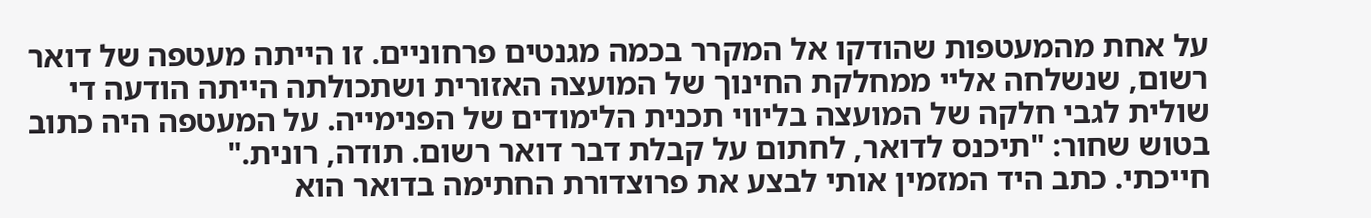על אחת מהמעטפות שהודקו אל המקרר בכמה מגנטים פרחוניים. זו הייתה מעטפה של דואר רשום, שנשלחה אליי ממחלקת החינוך של המועצה האזורית ושתכולתה הייתה הודעה די שולית לגבי חלקה של המועצה בליווי תכנית הלימודים של הפנימייה. על המעטפה היה כתוב בטוש שחור: "תיכנס לדואר, לחתום על קבלת דבר דואר רשום. תודה, רונית."
חייכתי. כתב היד המזמין אותי לבצע את פרוצדורת החתימה בדואר הוא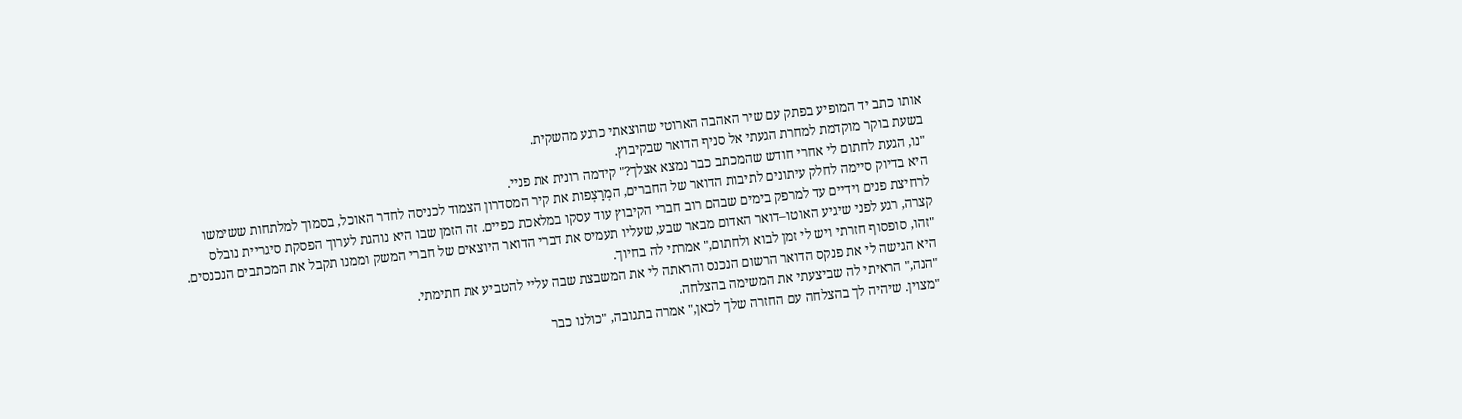אותו כתב יד המופיע בפתק עם שיר האהבה הארוטי שהוצאתי כרגע מהשקית.
בשעת בוקר מוקדמת למחרת הגעתי אל סניף הדואר שבקיבוץ.
"נו, הגעת לחתום לי אחרי חודש שהמכתב כבר נמצא אצלך?" קידמה רונית את פניי.
היא בדיוק סיימה לחלק עיתונים לתיבות הדואר של החברים, המְרַצְפות את קיר המסדרון הצמוד לכניסה לחדר האוכל, בסמוך למלתחות ששימשו לרחיצת פנים וידיים עד למרפק בימים שבהם רוב חברי הקיבוץ עוד עסקו במלאכת כפיים. זה הזמן שבו היא נוהגת לערוך הפסקת סיגריית נובלס קצרה, רגע לפני שיגיע האוטו–דואר האדום מבאר שבע, שעליו תעמיס את דברי הדואר היוצאים של חברי המשק וממנו תקבל את המכתבים הנכנסים.
"זהו, סופסוף חזרתי ויש לי זמן לבוא ולחתום," אמרתי לה בחיוך.
היא הגישה לי את פנקס הדואר הרשום הנכנס והראתה לי את המשבצת שבה עליי להטביע את חתימתי.
"הנה," הראיתי לה שביצעתי את המשימה בהצלחה.
"מצוין. שיהיה לך בהצלחה עם החזרה שלך לכאן," אמרה בתגובה, "כולנו כבר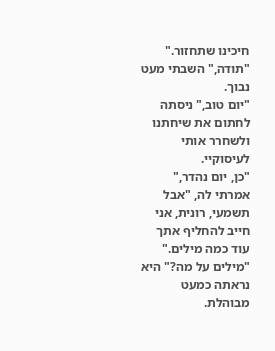חיכינו שתחזור."
"תודה," השבתי מעט נבוך.
"יום טוב," ניסתה לחתום את שיחתנו ולשחרר אותי לעיסוקיי.
"כן, יום נהדר," אמרתי לה, "אבל תשמעי, רונית, אני חייב להחליף אתך עוד כמה מילים."
"מילים על מה?" היא נראתה כמעט מבוהלת.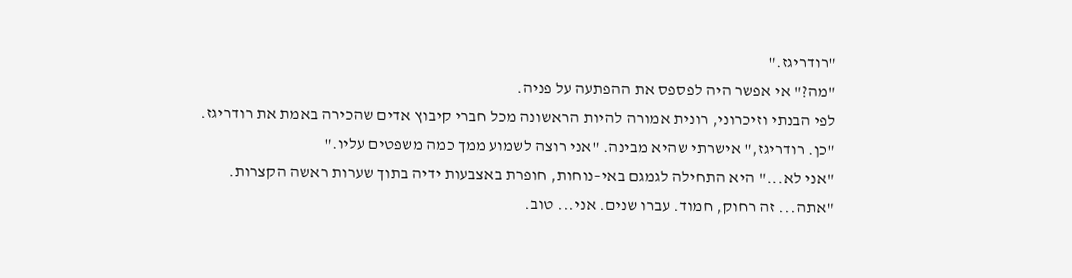"רודריגז."
"מה?" אי אפשר היה לפספס את ההפתעה על פניה.
לפי הבנתי וזיכרוני, רונית אמורה להיות הראשונה מכל חברי קיבוץ אדים שהכירה באמת את רודריגז.
"כן. רודריגז," אישרתי שהיא מבינה. "אני רוצה לשמוע ממך כמה משפטים עליו."
"אני לא..." היא התחילה לגמגם באי–נוחות, חופרת באצבעות ידיה בתוך שערות ראשה הקצרות. "אתה... זה רחוק, חמוד. עברו שנים. אני... טוב.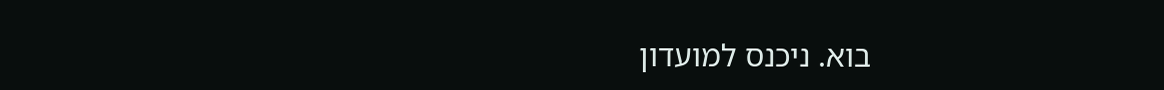בוא. ניכנס למועדון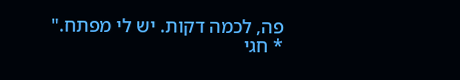פה, לכמה דקות. יש לי מפתח."
* חגי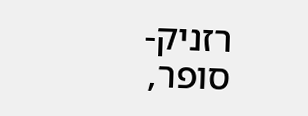רזניק- סופר,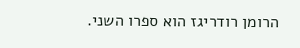הרומן רודריגז הוא ספרו השני.